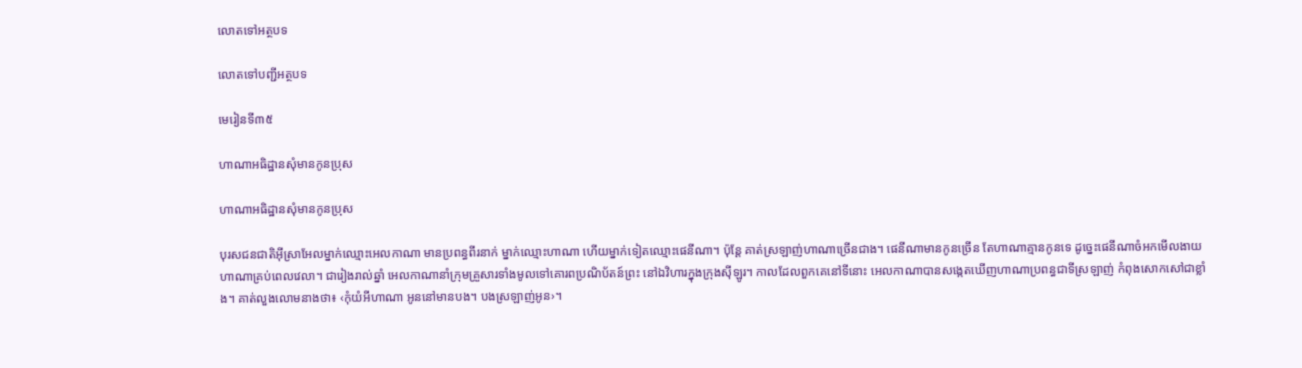លោតទៅអត្ថបទ

លោតទៅបញ្ជីអត្ថបទ

មេរៀនទី៣៥

ហាណាអធិដ្ឋានសុំមានកូនប្រុស

ហាណាអធិដ្ឋានសុំមានកូនប្រុស

បុរសជនជាតិអ៊ីស្រាអែលម្នាក់ឈ្មោះអេលកាណា មានប្រពន្ធពីរនាក់ ម្នាក់ឈ្មោះហាណា ហើយម្នាក់ទៀតឈ្មោះផេនីណា។ ប៉ុន្តែ គាត់ស្រឡាញ់ហាណាច្រើនជាង។ ផេនីណាមានកូនច្រើន តែហាណាគ្មានកូនទេ ដូច្នេះផេនីណាចំអកមើលងាយហាណាគ្រប់ពេលវេលា។ ជារៀងរាល់ឆ្នាំ អេលកាណានាំក្រុមគ្រួសារទាំងមូលទៅគោរពប្រណិប័តន៍ព្រះ នៅឯវិហារក្នុងក្រុងស៊ីឡូរ។ កាលដែលពួកគេនៅទីនោះ អេលកាណាបានសង្កេតឃើញហាណាប្រពន្ធជាទីស្រឡាញ់ កំពុងសោកសៅជាខ្លាំង។ គាត់លួងលោមនាងថា៖ ‹កុំយំអីហាណា អូននៅមានបង។ បងស្រឡាញ់អូន›។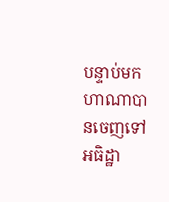បន្ទាប់មក ហាណាបានចេញទៅអធិដ្ឋា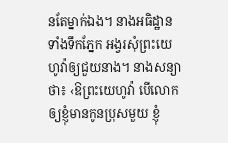នតែម្នាក់ឯង។ នាងអធិដ្ឋានទាំងទឹកភ្នែក អង្វរសុំព្រះយេហូវ៉ាឲ្យជួយនាង។ នាងសន្យាថា៖ ‹ឱព្រះយេហូវ៉ា បើលោកឲ្យខ្ញុំមានកូនប្រុសមួយ ខ្ញុំ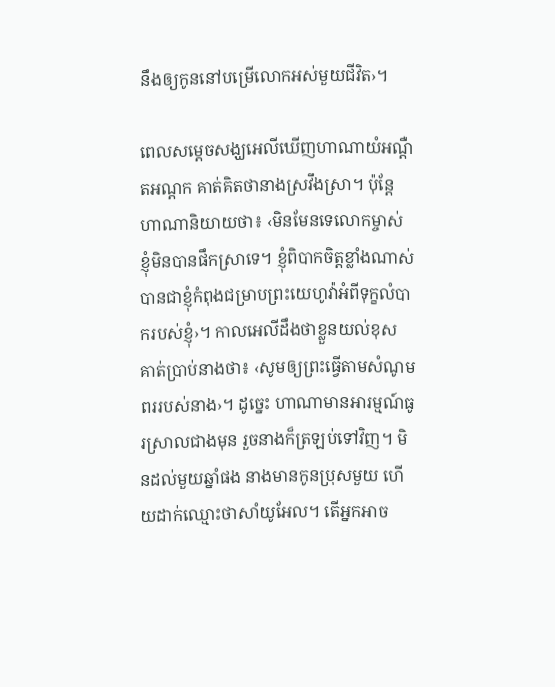នឹងឲ្យកូននៅបម្រើលោកអស់មួយជីវិត›។

ពេលសម្ដេចសង្ឃអេលីឃើញហាណាយំអណ្ដឺតអណ្ដក គាត់គិតថានាងស្រវឹងស្រា។ ប៉ុន្តែ ហាណានិយាយថា៖ ‹មិនមែនទេលោកម្ចាស់ ខ្ញុំមិនបានផឹកស្រាទេ។ ខ្ញុំពិបាកចិត្តខ្លាំងណាស់ បានជាខ្ញុំកំពុងជម្រាបព្រះយេហូវ៉ាអំពីទុក្ខលំបាករបស់ខ្ញុំ›។ កាលអេលីដឹងថាខ្លួនយល់ខុស គាត់ប្រាប់នាងថា៖ ‹សូមឲ្យព្រះធ្វើតាមសំណូមពររបស់នាង›។ ដូច្នេះ ហាណាមានអារម្មណ៍ធូរស្រាលជាងមុន រួចនាងក៏ត្រឡប់ទៅវិញ។ មិនដល់មួយឆ្នាំផង នាងមានកូនប្រុសមួយ ហើយដាក់ឈ្មោះថាសាំយូអែល។ តើអ្នកអាច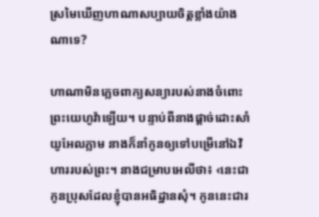ស្រមៃឃើញហាណាសប្បាយចិត្តខ្លាំងយ៉ាងណាទេ?

ហាណាមិនភ្លេចពាក្យសន្យារបស់នាងចំពោះព្រះយេហូវ៉ាឡើយ។ បន្ទាប់ពីនាងផ្ដាច់ដោះសាំយូអែលភ្លាម នាងក៏នាំកូនឲ្យទៅបម្រើនៅឯវិហាររបស់ព្រះ។ នាងជម្រាបអេលីថា៖ ‹នេះជាកូនប្រុសដែលខ្ញុំបានអធិដ្ឋានសុំ។ កូននេះជារ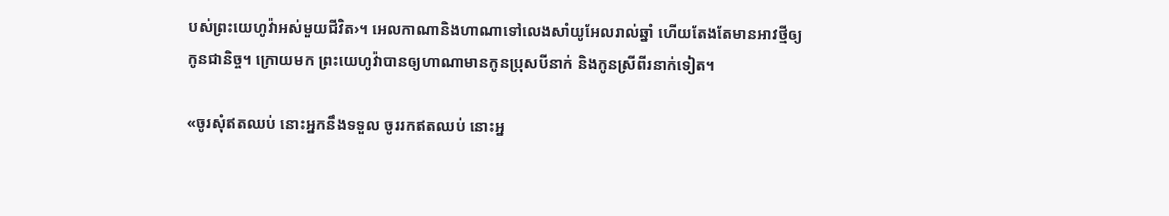បស់ព្រះយេហូវ៉ាអស់មួយជីវិត›។ អេលកាណានិងហាណាទៅលេងសាំយូអែលរាល់ឆ្នាំ ហើយតែងតែមានអាវថ្មីឲ្យកូនជានិច្ច។ ក្រោយមក ព្រះយេហូវ៉ាបានឲ្យហាណាមានកូនប្រុសបីនាក់ និងកូនស្រីពីរនាក់ទៀត។

«ចូរសុំឥតឈប់ នោះអ្នកនឹងទទួល ចូររកឥតឈប់ នោះអ្ន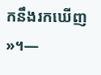កនឹងរកឃើញ»។—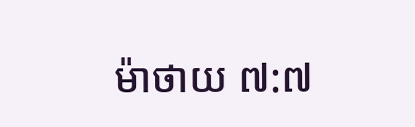ម៉ាថាយ ៧:៧